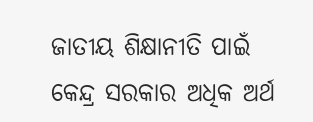ଜାତୀୟ ଶିକ୍ଷାନୀତି ପାଇଁ କେନ୍ଦ୍ର ସରକାର ଅଧିକ ଅର୍ଥ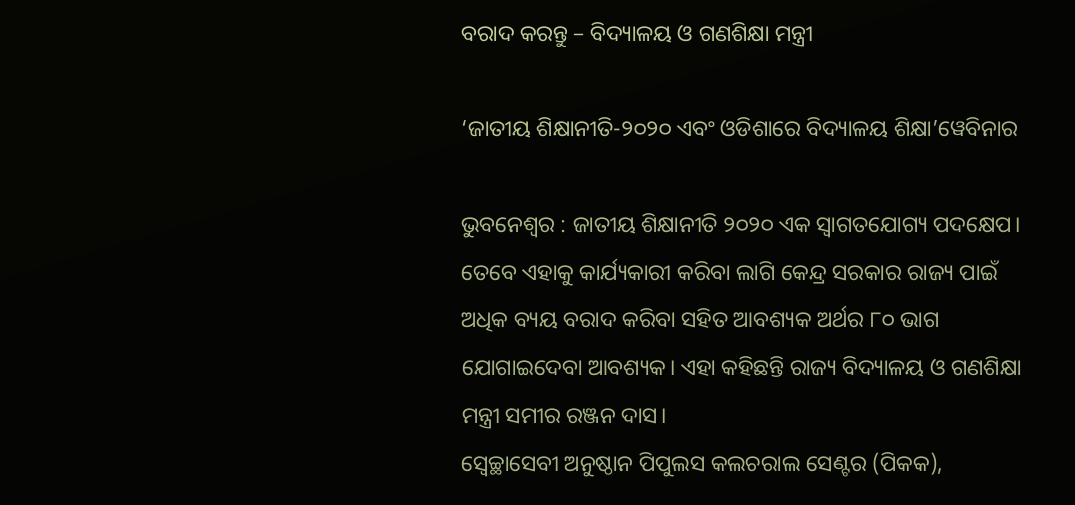ବରାଦ କରନ୍ତୁ – ବିଦ୍ୟାଳୟ ଓ ଗଣଶିକ୍ଷା ମନ୍ତ୍ରୀ

‘ଜାତୀୟ ଶିକ୍ଷାନୀତି-୨୦୨୦ ଏବଂ ଓଡିଶାରେ ବିଦ୍ୟାଳୟ ଶିକ୍ଷା’ୱେବିନାର

ଭୁବନେଶ୍ୱର : ଜାତୀୟ ଶିକ୍ଷାନୀତି ୨୦୨୦ ଏକ ସ୍ୱାଗତଯୋଗ୍ୟ ପଦକ୍ଷେପ। ତେବେ ଏହାକୁ କାର୍ଯ୍ୟକାରୀ କରିବା ଲାଗି କେନ୍ଦ୍ର ସରକାର ରାଜ୍ୟ ପାଇଁ ଅଧିକ ବ୍ୟୟ ବରାଦ କରିବା ସହିତ ଆବଶ୍ୟକ ଅର୍ଥର ୮୦ ଭାଗ ଯୋଗାଇଦେବା ଆବଶ୍ୟକ। ଏହା କହିଛନ୍ତି ରାଜ୍ୟ ବିଦ୍ୟାଳୟ ଓ ଗଣଶିକ୍ଷା ମନ୍ତ୍ରୀ ସମୀର ରଞ୍ଜନ ଦାସ।
ସ୍ୱେଚ୍ଛାସେବୀ ଅନୁଷ୍ଠାନ ପିପୁଲସ କଲଚରାଲ ସେଣ୍ଟର (ପିକକ),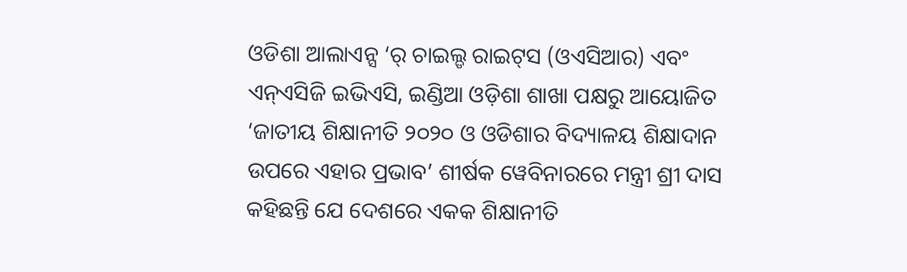ଓଡିଶା ଆଲାଏନ୍ସ ‘ର୍‍ ଚାଇଲ୍ଡ ରାଇଟ୍‍ସ (ଓଏସିଆର) ଏବଂ ଏନ୍‍ଏସିଜି ଇଭିଏସି, ଇଣ୍ଡିଆ ଓଡ଼ିଶା ଶାଖା ପକ୍ଷରୁ ଆୟୋଜିତ ‘ଜାତୀୟ ଶିକ୍ଷାନୀତି ୨୦୨୦ ଓ ଓଡିଶାର ବିଦ୍ୟାଳୟ ଶିକ୍ଷାଦାନ ଉପରେ ଏହାର ପ୍ରଭାବ’ ଶୀର୍ଷକ ୱେବିନାରରେ ମନ୍ତ୍ରୀ ଶ୍ରୀ ଦାସ କହିଛନ୍ତି ଯେ ଦେଶରେ ଏକକ ଶିକ୍ଷାନୀତି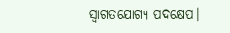ସ୍ୱାଗତଯୋଗ୍ୟ ପଦକ୍ଷେପ।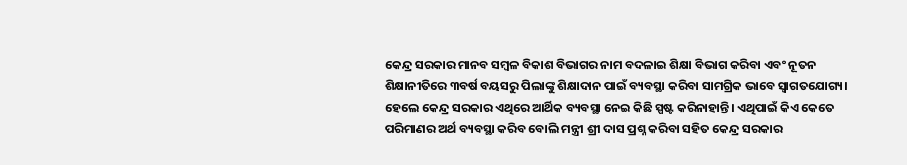କେନ୍ଦ୍ର ସରକାର ମାନବ ସମ୍ବଳ ବିକାଶ ବିଭାଗର ନାମ ବଦଳାଇ ଶିକ୍ଷା ବିଭାଗ କରିବା ଏବଂ ନୂତନ ଶିକ୍ଷାନୀତିରେ ୩ବର୍ଷ ବୟସରୁ ପିଲାଙ୍କୁ ଶିକ୍ଷାଦାନ ପାଇଁ ବ୍ୟବସ୍ଥା କରିବା ସାମଗ୍ରିକ ଭାବେ ସ୍ୱାଗତଯୋଗ୍ୟ। ହେଲେ କେନ୍ଦ୍ର ସରକାର ଏଥିରେ ଆର୍ଥିକ ବ୍ୟବସ୍ଥା ନେଇ କିଛି ସ୍ପଷ୍ଟ କରିନାହାନ୍ତି। ଏଥିପାଇଁ କିଏ କେତେ ପରିମାଣର ଅର୍ଥ ବ୍ୟବସ୍ଥା କରିବ ବୋଲି ମନ୍ତ୍ରୀ ଶ୍ରୀ ଦାସ ପ୍ରଶ୍ନ କରିବା ସହିତ କେନ୍ଦ୍ର ସରକାର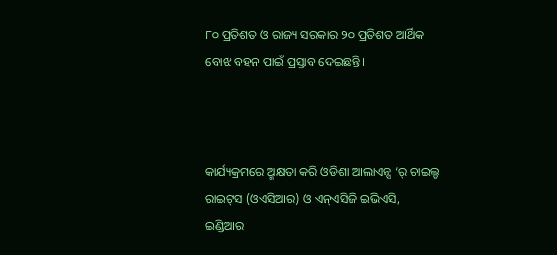୮୦ ପ୍ରତିଶତ ଓ ରାଜ୍ୟ ସରକାର ୨୦ ପ୍ରତିଶତ ଆର୍ଥିକ ବୋଝ ବହନ ପାଇଁ ପ୍ରସ୍ତାବ ଦେଇଛନ୍ତି।



କାର୍ଯ୍ୟକ୍ରମରେ ଅ୍ମକ୍ଷତା କରି ଓଡିଶା ଆଲାଏନ୍ସ ‘ର୍‍ ଚାଇଲ୍ଡ ରାଇଟ୍‍ସ (ଓଏସିଆର) ଓ ଏନ୍‍ଏସିଜି ଇଭିଏସି, ଇଣ୍ଡିଆର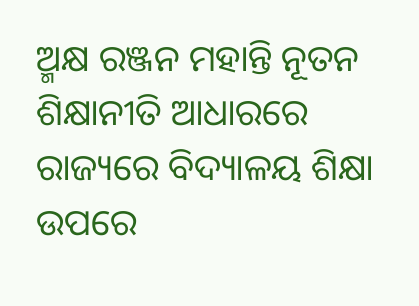ଅ୍ମକ୍ଷ ରଞ୍ଜନ ମହାନ୍ତି ନୂତନ ଶିକ୍ଷାନୀତି ଆଧାରରେ ରାଜ୍ୟରେ ବିଦ୍ୟାଳୟ ଶିକ୍ଷା ଉପରେ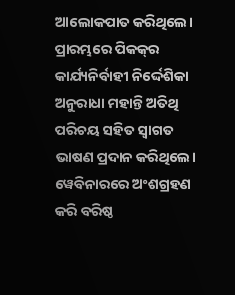ଆଲୋକପାତ କରିଥିଲେ। ପ୍ରାରମ୍ଭରେ ପିକକ୍‍ର କାର୍ଯ୍ୟନିର୍ବାହୀ ନିର୍ଦ୍ଦେଶିକା ଅନୁରାଧା ମହାନ୍ତି ଅତିଥି ପରିଚୟ ସହିତ ସ୍ୱାଗତ ଭାଷଣ ପ୍ରଦାନ କରିଥିଲେ।
ୱେବିନାରରେ ଅଂଶଗ୍ରହଣ କରି ବରିଷ୍ଠ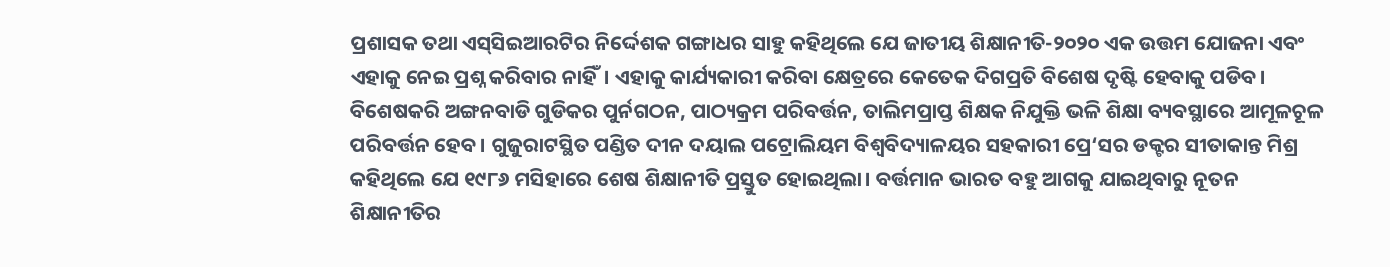ପ୍ରଶାସକ ତଥା ଏସ୍‍ସିଇଆରଟିର ନିର୍ଦ୍ଦେଶକ ଗଙ୍ଗାଧର ସାହୁ କହିଥିଲେ ଯେ ଜାତୀୟ ଶିକ୍ଷାନୀତି-୨୦୨୦ ଏକ ଉତ୍ତମ ଯୋଜନା ଏବଂ ଏହାକୁ ନେଇ ପ୍ରଶ୍ନ କରିବାର ନାହିଁ। ଏହାକୁ କାର୍ଯ୍ୟକାରୀ କରିବା କ୍ଷେତ୍ରରେ କେତେକ ଦିଗପ୍ରତି ବିଶେଷ ଦୃଷ୍ଟି ହେବାକୁ ପଡିବ। ବିଶେଷକରି ଅଙ୍ଗନବାଡି ଗୁଡିକର ପୁର୍ନଗଠନ, ପାଠ୍ୟକ୍ରମ ପରିବର୍ତ୍ତନ, ତାଲିମପ୍ରାପ୍ତ ଶିକ୍ଷକ ନିଯୁକ୍ତି ଭଳି ଶିକ୍ଷା ବ୍ୟବସ୍ଥାରେ ଆମୂଳଚୂଳ ପରିବର୍ତ୍ତନ ହେବ। ଗୁଜୁରାଟସ୍ଥିତ ପଣ୍ଡିତ ଦୀନ ଦୟାଲ ପଟ୍ରୋଲିୟମ ବିଶ୍ୱବିଦ୍ୟାଳୟର ସହକାରୀ ପ୍ରେ‘ସର ଡକ୍ଟର ସୀତାକାନ୍ତ ମିଶ୍ର କହିଥିଲେ ଯେ ୧୯୮୬ ମସିହାରେ ଶେଷ ଶିକ୍ଷାନୀତି ପ୍ରସ୍ତୁତ ହୋଇଥିଲା। ବର୍ତ୍ତମାନ ଭାରତ ବହୁ ଆଗକୁ ଯାଇଥିବାରୁ ନୂତନ ଶିକ୍ଷାନୀତିର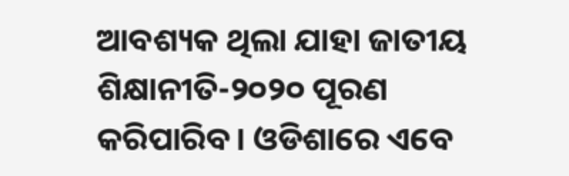ଆବଶ୍ୟକ ଥିଲା ଯାହା ଜାତୀୟ ଶିକ୍ଷାନୀତି-୨୦୨୦ ପୂରଣ କରିପାରିବ। ଓଡିଶାରେ ଏବେ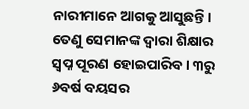ନାରୀମାନେ ଆଗକୁ ଆସୁଛନ୍ତି। ତେଣୁ ସେମାନଙ୍କ ଦ୍ୱାରା ଶିକ୍ଷାର ସ୍ୱପ୍ନ ପୂରଣ ହୋଇପାରିବ। ୩ରୁ ୬ବର୍ଷ ବୟସର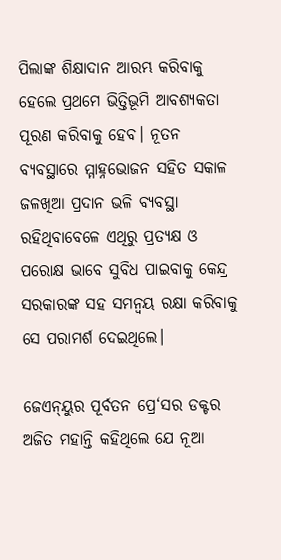ପିଲାଙ୍କ ଶିକ୍ଷାଦାନ ଆରମ୍ଭ କରିବାକୁ ହେଲେ ପ୍ରଥମେ ଭିତ୍ତିଭୂମି ଆବଶ୍ୟକତା ପୂରଣ କରିବାକୁ ହେବ। ନୂତନ ବ୍ୟବସ୍ଥାରେ ମ୍ମାହ୍ନଭୋଜନ ସହିତ ସକାଳ ଜଳଖିଆ ପ୍ରଦାନ ଭଳି ବ୍ୟବସ୍ଥା ରହିଥିବାବେଳେ ଏଥିରୁ ପ୍ରତ୍ୟକ୍ଷ ଓ ପରୋକ୍ଷ ଭାବେ ସୁବିଧ ପାଇବାକୁ କେନ୍ଦ୍ର ସରକାରଙ୍କ ସହ ସମନ୍ୱୟ ରକ୍ଷା କରିବାକୁ ସେ ପରାମର୍ଶ ଦେଇଥିଲେ।

ଜେଏନ୍‍ୟୁର ପୂର୍ବତନ ପ୍ରେ‘ସର ଡକ୍ଟର ଅଜିତ ମହାନ୍ତି କହିଥିଲେ ଯେ ନୂଆ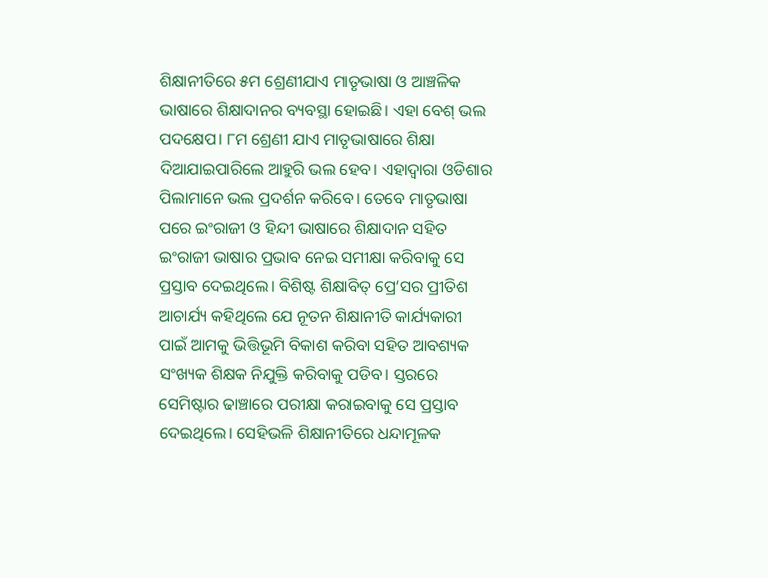ଶିକ୍ଷାନୀତିରେ ୫ମ ଶ୍ରେଣୀଯାଏ ମାତୃଭାଷା ଓ ଆଞ୍ଚଳିକ ଭାଷାରେ ଶିକ୍ଷାଦାନର ବ୍ୟବସ୍ଥା ହୋଇଛି। ଏହା ବେଶ୍‍ ଭଲ ପଦକ୍ଷେପ। ୮ମ ଶ୍ରେଣୀ ଯାଏ ମାତୃଭାଷାରେ ଶିକ୍ଷା ଦିଆଯାଇପାରିଲେ ଆହୁରି ଭଲ ହେବ। ଏହାଦ୍ୱାରା ଓଡିଶାର ପିଲାମାନେ ଭଲ ପ୍ରଦର୍ଶନ କରିବେ। ତେବେ ମାତୃଭାଷା ପରେ ଇଂରାଜୀ ଓ ହିନ୍ଦୀ ଭାଷାରେ ଶିକ୍ଷାଦାନ ସହିତ ଇଂରାଜୀ ଭାଷାର ପ୍ରଭାବ ନେଇ ସମୀକ୍ଷା କରିବାକୁ ସେ ପ୍ରସ୍ତାବ ଦେଇଥିଲେ। ବିଶିଷ୍ଟ ଶିକ୍ଷାବିତ୍‍ ପ୍ରେ‘ସର ପ୍ରୀତିଶ ଆଚାର୍ଯ୍ୟ କହିଥିଲେ ଯେ ନୂତନ ଶିକ୍ଷାନୀତି କାର୍ଯ୍ୟକାରୀ ପାଇଁ ଆମକୁ ଭିତ୍ତିଭୂମି ବିକାଶ କରିବା ସହିତ ଆବଶ୍ୟକ ସଂଖ୍ୟକ ଶିକ୍ଷକ ନିଯୁକ୍ତି କରିବାକୁ ପଡିବ। ସ୍ତରରେ ସେମିଷ୍ଟାର ଢାଞ୍ଚାରେ ପରୀକ୍ଷା କରାଇବାକୁ ସେ ପ୍ରସ୍ତାବ ଦେଇଥିଲେ। ସେହିଭଳି ଶିକ୍ଷାନୀତିରେ ଧନ୍ଦାମୂଳକ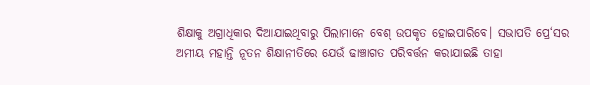ଶିକ୍ଷାକୁ ଅଗ୍ରାଧିକାର ଦିଆଯାଇଥିବାରୁ ପିଲାମାନେ ବେଶ୍‍ ଉପକୃତ ହୋଇପାରିବେ। ସଭାପତି ପ୍ରେ‘ସର ଅମୀୟ ମହାନ୍ତି ନୂତନ ଶିକ୍ଷାନୀତିରେ ଯେଉଁ ଢାଞ୍ଚାଗତ ପରିବର୍ତ୍ତନ କରାଯାଇଛି ତାହା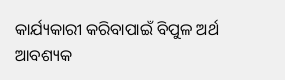କାର୍ଯ୍ୟକାରୀ କରିବାପାଇଁ ବିପୁଳ ଅର୍ଥ ଆବଶ୍ୟକ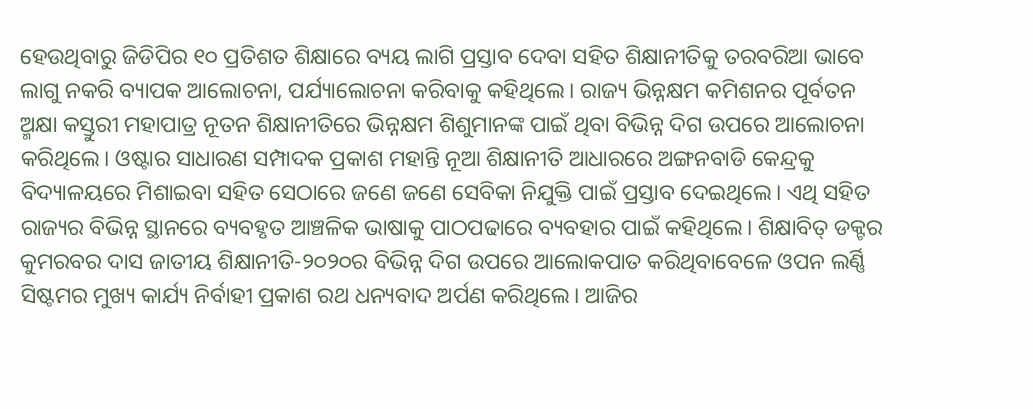ହେଉଥିବାରୁ ଜିଡିପିର ୧୦ ପ୍ରତିଶତ ଶିକ୍ଷାରେ ବ୍ୟୟ ଲାଗି ପ୍ରସ୍ତାବ ଦେବା ସହିତ ଶିକ୍ଷାନୀତିକୁ ତରବରିଆ ଭାବେ ଲାଗୁ ନକରି ବ୍ୟାପକ ଆଲୋଚନା, ପର୍ଯ୍ୟାଲୋଚନା କରିବାକୁ କହିଥିଲେ। ରାଜ୍ୟ ଭିନ୍ନକ୍ଷମ କମିଶନର ପୂର୍ବତନ ଅ୍ମକ୍ଷା କସ୍ତୁରୀ ମହାପାତ୍ର ନୂତନ ଶିକ୍ଷାନୀତିରେ ଭିନ୍ନକ୍ଷମ ଶିଶୁମାନଙ୍କ ପାଇଁ ଥିବା ବିଭିନ୍ନ ଦିଗ ଉପରେ ଆଲୋଚନା କରିଥିଲେ। ଓଷ୍ଟାର ସାଧାରଣ ସମ୍ପାଦକ ପ୍ରକାଶ ମହାନ୍ତି ନୂଆ ଶିକ୍ଷାନୀତି ଆଧାରରେ ଅଙ୍ଗନବାଡି କେନ୍ଦ୍ରକୁ ବିଦ୍ୟାଳୟରେ ମିଶାଇବା ସହିତ ସେଠାରେ ଜଣେ ଜଣେ ସେବିକା ନିଯୁକ୍ତି ପାଇଁ ପ୍ରସ୍ତାବ ଦେଇଥିଲେ। ଏଥି ସହିତ ରାଜ୍ୟର ବିଭିନ୍ନ ସ୍ଥାନରେ ବ୍ୟବହୃତ ଆଞ୍ଚଳିକ ଭାଷାକୁ ପାଠପଢାରେ ବ୍ୟବହାର ପାଇଁ କହିଥିଲେ। ଶିକ୍ଷାବିତ୍‍ ଡକ୍ଟର କୁମରବର ଦାସ ଜାତୀୟ ଶିକ୍ଷାନୀତି-୨୦୨୦ର ବିଭିନ୍ନ ଦିଗ ଉପରେ ଆଲୋକପାତ କରିଥିବାବେଳେ ଓପନ ଲର୍ଣ୍ଣି ସିଷ୍ଟମର ମୁଖ୍ୟ କାର୍ଯ୍ୟ ନିର୍ବାହୀ ପ୍ରକାଶ ରଥ ଧନ୍ୟବାଦ ଅର୍ପଣ କରିଥିଲେ। ଆଜିର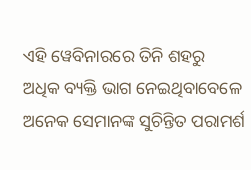ଏହି ୱେବିନାରରେ ତିନି ଶହରୁ ଅଧିକ ବ୍ୟକ୍ତି ଭାଗ ନେଇଥିବାବେଳେ ଅନେକ ସେମାନଙ୍କ ସୁଚିନ୍ତିତ ପରାମର୍ଶ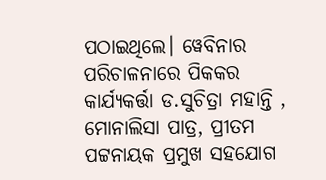ପଠାଇଥିଲେ। ୱେବିନାର ପରିଚାଳନାରେ ପିକକର କାର୍ଯ୍ୟକର୍ତ୍ତା ଡ.ସୁଚିତ୍ରା ମହାନ୍ତି , ମୋନାଲିସା ପାତ୍ର, ପ୍ରୀତମ ପଟ୍ଟନାୟକ ପ୍ରମୁଖ ସହଯୋଗ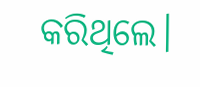କରିଥିଲେ।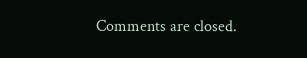Comments are closed.